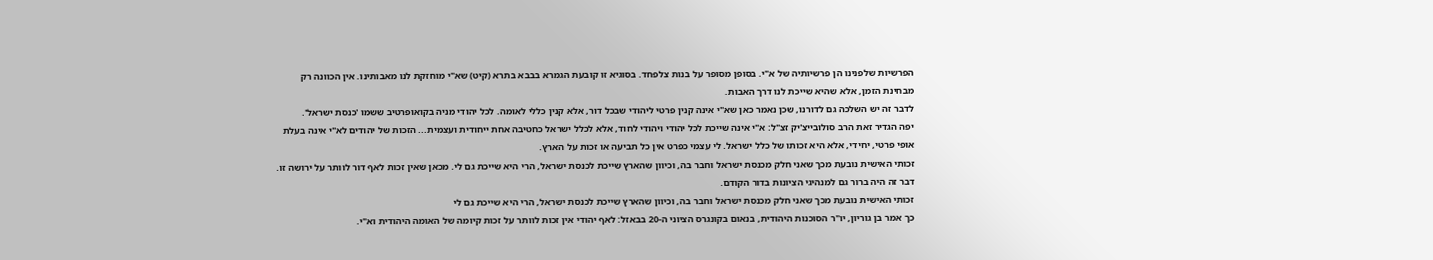הפרשיות שלפנינו הן פרשיותיה של א"י. בסופן מסופר על בנות צלפחד. בסוגיא זו קובעת הגמרא בבבא בתרא (קיט) שא"י מוחזקת לנו מאבותינו. אין הכוונה רק מבחינת הזמן, אלא שהיא שייכת לנו דרך האבות.
לדבר זה יש השלכה גם לדורנו, שכן נאמר כאן שא"י אינה קנין פרטי ליהודי שבכל דור, אלא קנין כללי לאומה. לכל יהודי מניה בקואופרטיב ששמו 'כנסת ישראל'.
יפה הגדיר זאת הרב סולובייצ'יק זצ"ל: א"י אינה שייכת לכל יהודי ויהודי לחוד, אלא לכלל ישראל כחטיבה אחת ייחודית ועצמית... הזכות של יהודים לא"י אינה בעלת אופי פרטי, יחידי, אלא היא זכותו של כלל ישראל. לי עצמי כפרט אין כל תביעה או זכות על הארץ.
זכותי האישית נובעת מכך שאני חלק מכנסת ישראל וחבר בה, וכיוון שהארץ שייכת לכנסת ישראל, הרי היא שייכת גם לי. מכאן שאין זכות לאף דור לוותר על ירושה זו. דבר זה היה ברור גם למנהיגי הציונות בדור הקודם.
זכותי האישית נובעת מכך שאני חלק מכנסת ישראל וחבר בה, וכיוון שהארץ שייכת לכנסת ישראל, הרי היא שייכת גם לי
כך אמר בן גוריון, יו"ר הסוכנות היהודית, בנאום בקונגרס הציוני ה-20 בבאזל: לאף יהודי אין זכות לוותר על זכות קיומה של האומה היהודית וא"י.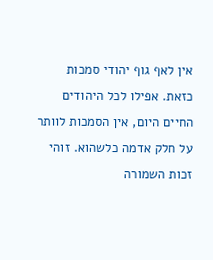אין לאף גוף יהודי סמכות כזאת. אפילו לכל היהודים החיים היום, אין הסמכות לוותר על חלק אדמה כלשהוא. זוהי זכות השמורה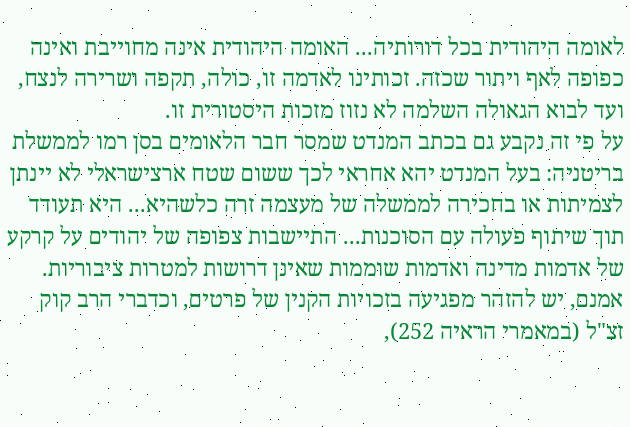לאומה היהודית בכל דורותיה... האומה היהודית אינה מחוייבת ואינה כפופה לאף ויתור שכזה. זכותינו לאדמה זו, כולה, תקפה ושרירה לנצח, ועד לבוא הגאולה השלמה לא נזוז מזכות היסטורית זו.
על פי זה נקבע גם בכתב המנדט שמסר חבר הלאומים בסן רמו לממשלת בריטניה: בעל המנדט יהא אחראי לכך ששום שטח ארצישראלי לא יינתן לצמיתות או בחכירה לממשלה של מעצמה זרה כלשהיא... היא תעודד תוך שיתוף פעולה עם הסוכנות... התיישבות צפופה של יהודים על קרקע של אדמות מדינה ואדמות שוממות שאינן דרושות למטרות ציבוריות.
אמנם, יש להזהר מפגיעה בזכויות הקנין של פרטים, וכדברי הרב קוק זצ"ל (במאמרי הראיה 252),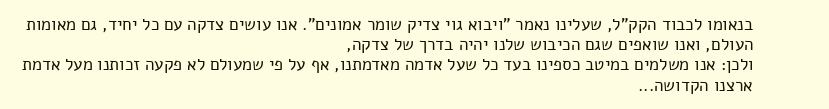בנאומו לכבוד הקק"ל, שעלינו נאמר "ויבוא גוי צדיק שומר אמונים". אנו עושים צדקה עם כל יחיד, גם מאומות העולם, ואנו שואפים שגם הכיבוש שלנו יהיה בדרך של צדקה,
ולכן: אנו משלמים במיטב כספינו בעד כל שעל אדמה מאדמתנו, אף על פי שמעולם לא פקעה זכותנו מעל אדמת ארצנו הקדושה...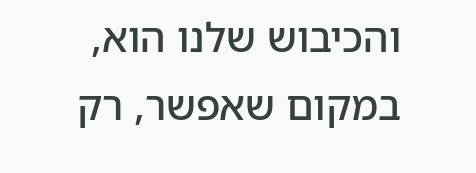והכיבוש שלנו הוא, במקום שאפשר, רק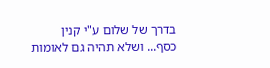בדרך של שלום ע"י קנין כסף... ושלא תהיה גם לאומות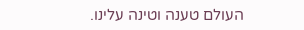העולם טענה וטינה עלינו.